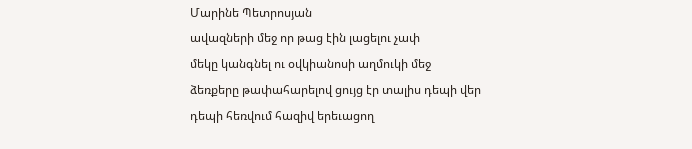Մարինե Պետրոսյան
ավազների մեջ որ թաց էին լացելու չափ
մեկը կանգնել ու օվկիանոսի աղմուկի մեջ
ձեռքերը թափահարելով ցույց էր տալիս դեպի վեր
դեպի հեռվում հազիվ երեւացող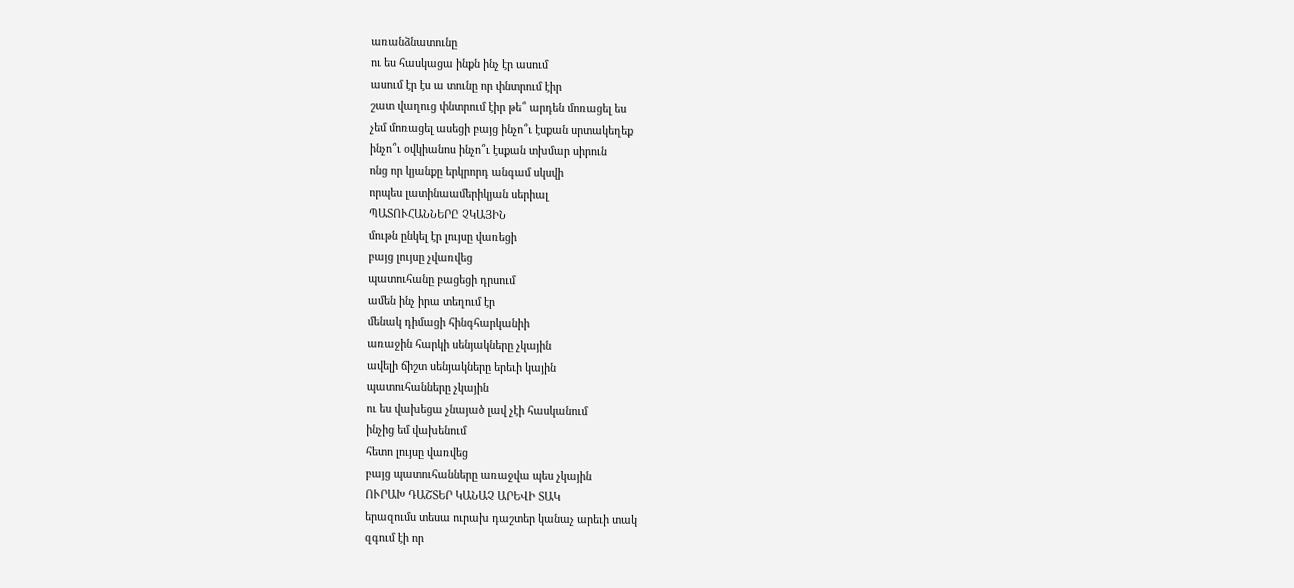առանձնատունը
ու ես հասկացա ինքն ինչ էր ասում
ասում էր էս ա տունը որ փնտրում էիր
շատ վաղուց փնտրում էիր թե՞ արդեն մոռացել ես
չեմ մոռացել ասեցի բայց ինչո՞ւ էսքան սրտակեղեք
ինչո՞ւ օվկիանոս ինչո՞ւ էսքան տխմար սիրուն
ոնց որ կյանքը երկրորդ անգամ սկսվի
որպես լատինաամերիկյան սերիալ
ՊԱՏՈՒՀԱՆՆԵՐԸ ՉԿԱՅԻՆ
մութն ընկել էր լույսը վառեցի
բայց լույսը չվառվեց
պատուհանը բացեցի դրսում
ամեն ինչ իրա տեղում էր
մենակ դիմացի հինգհարկանիի
առաջին հարկի սենյակները չկային
ավելի ճիշտ սենյակները երեւի կային
պատուհանները չկային
ու ես վախեցա չնայած լավ չէի հասկանում
ինչից եմ վախենում
հետո լույսը վառվեց
բայց պատուհանները առաջվա պես չկային
ՈՒՐԱԽ ԴԱՇՏԵՐ ԿԱՆԱՉ ԱՐԵՎԻ ՏԱԿ
երազումս տեսա ուրախ դաշտեր կանաչ արեւի տակ
զգում էի որ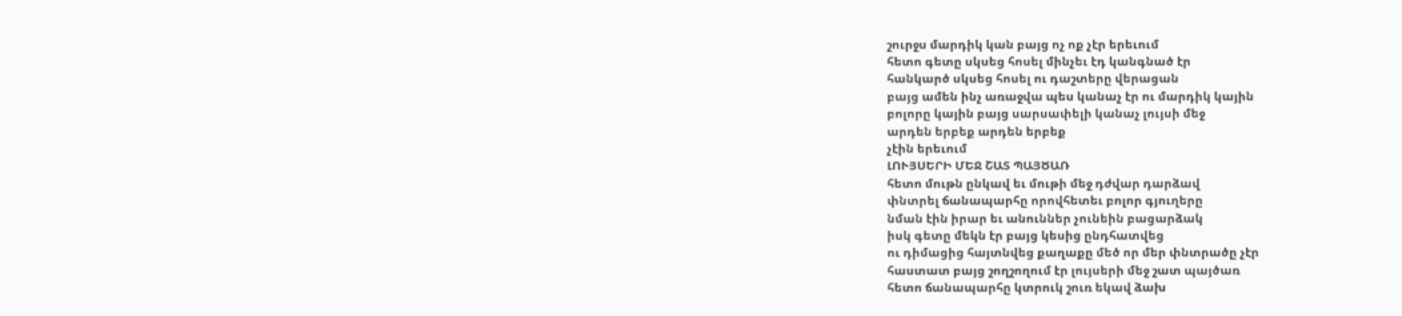շուրջս մարդիկ կան բայց ոչ ոք չէր երեւում
հետո գետը սկսեց հոսել մինչեւ էդ կանգնած էր
հանկարծ սկսեց հոսել ու դաշտերը վերացան
բայց ամեն ինչ առաջվա պես կանաչ էր ու մարդիկ կային
բոլորը կային բայց սարսափելի կանաչ լույսի մեջ
արդեն երբեք արդեն երբեք
չէին երեւում
ԼՈՒՅՍԵՐԻ ՄԵՋ ՇԱՏ ՊԱՅԾԱՌ
հետո մութն ընկավ եւ մութի մեջ դժվար դարձավ
փնտրել ճանապարհը որովհետեւ բոլոր գյուղերը
նման էին իրար եւ անուններ չունեին բացարձակ
իսկ գետը մեկն էր բայց կեսից ընդհատվեց
ու դիմացից հայտնվեց քաղաքը մեծ որ մեր փնտրածը չէր
հաստատ բայց շողշողում էր լույսերի մեջ շատ պայծառ
հետո ճանապարհը կտրուկ շուռ եկավ ձախ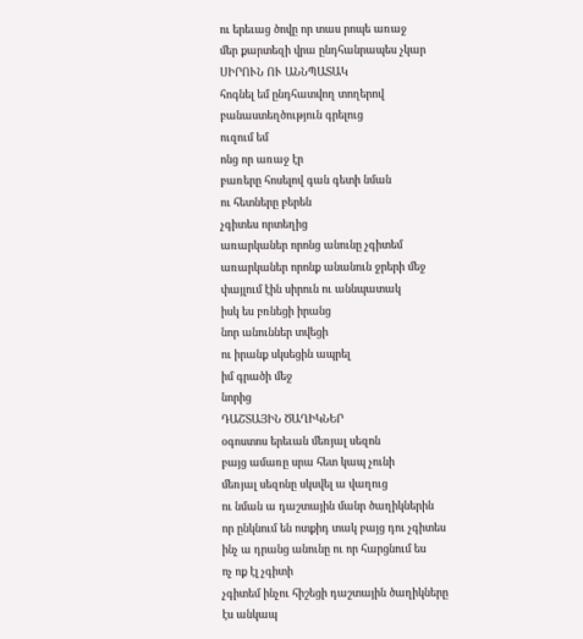ու երեւաց ծովը որ տաս րոպե առաջ
մեր քարտեզի վրա ընդհանրապես չկար
ՍԻՐՈՒՆ ՈՒ ԱՆՆՊԱՏԱԿ
հոգնել եմ ընդհատվող տողերով
բանաստեղծություն գրելուց
ուզում եմ
ոնց որ առաջ էր
բառերը հոսելով գան գետի նման
ու հետները բերեն
չգիտես որտեղից
առարկաներ որոնց անունը չգիտեմ
առարկաներ որոնք անանուն ջրերի մեջ
փայլում էին սիրուն ու աննպատակ
իսկ ես բռնեցի իրանց
նոր անուններ տվեցի
ու իրանք սկսեցին ապրել
իմ գրածի մեջ
նորից
ԴԱՇՏԱՅԻՆ ԾԱՂԻԿՆԵՐ
օգոստոս երեւան մեռյալ սեզոն
բայց ամառը սրա հետ կապ չունի
մեռյալ սեզոնը սկսվել ա վաղուց
ու նման ա դաշտային մանր ծաղիկներին
որ ընկնում են ոտքիդ տակ բայց դու չգիտես
ինչ ա դրանց անունը ու որ հարցնում ես
ոչ ոք էլ չգիտի
չգիտեմ ինչու հիշեցի դաշտային ծաղիկները
էս անկապ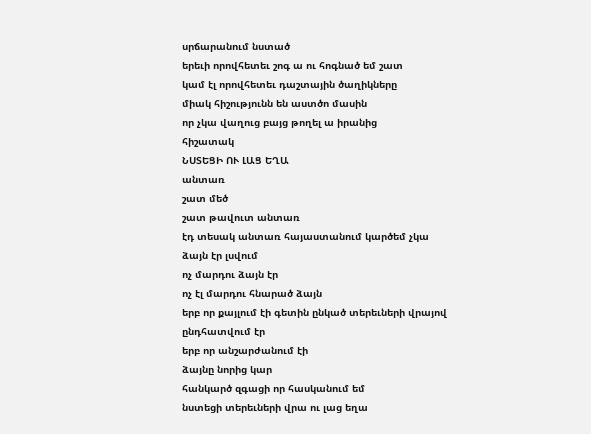սրճարանում նստած
երեւի որովհետեւ շոգ ա ու հոգնած եմ շատ
կամ էլ որովհետեւ դաշտային ծաղիկները
միակ հիշությունն են աստծո մասին
որ չկա վաղուց բայց թողել ա իրանից
հիշատակ
ՆՍՏԵՑԻ ՈՒ ԼԱՑ ԵՂԱ
անտառ
շատ մեծ
շատ թավուտ անտառ
էդ տեսակ անտառ հայաստանում կարծեմ չկա
ձայն էր լսվում
ոչ մարդու ձայն էր
ոչ էլ մարդու հնարած ձայն
երբ որ քայլում էի գետին ընկած տերեւների վրայով
ընդհատվում էր
երբ որ անշարժանում էի
ձայնը նորից կար
հանկարծ զգացի որ հասկանում եմ
նստեցի տերեւների վրա ու լաց եղա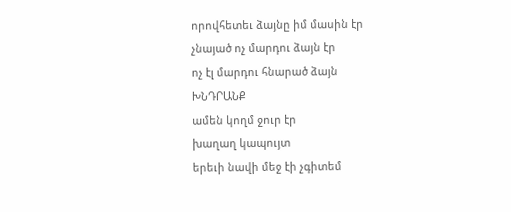որովհետեւ ձայնը իմ մասին էր
չնայած ոչ մարդու ձայն էր
ոչ էլ մարդու հնարած ձայն
ԽՆԴՐԱՆՔ
ամեն կողմ ջուր էր
խաղաղ կապույտ
երեւի նավի մեջ էի չգիտեմ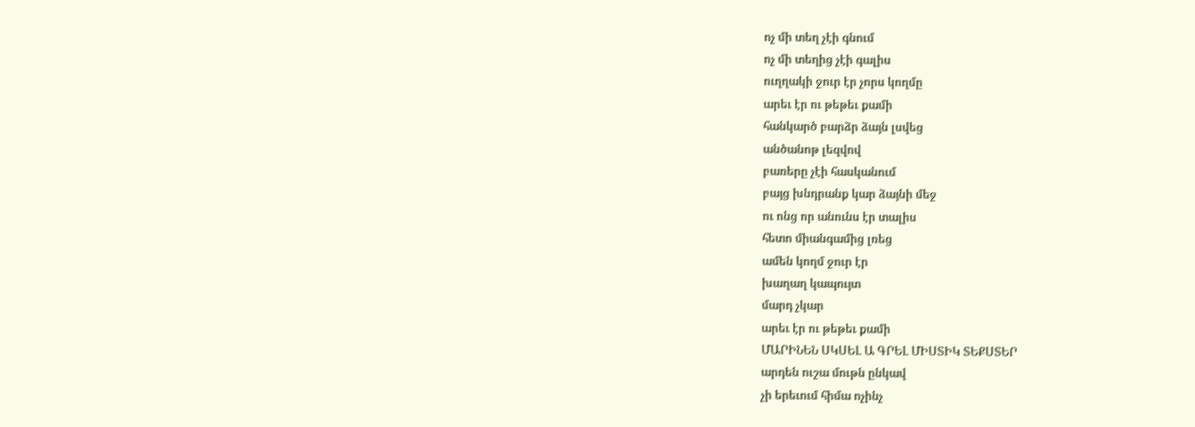ոչ մի տեղ չէի գնում
ոչ մի տեղից չէի գալիս
ուղղակի ջուր էր չորս կողմը
արեւ էր ու թեթեւ քամի
հանկարծ բարձր ձայն լսվեց
անծանոթ լեզվով
բառերը չէի հասկանում
բայց խնդրանք կար ձայնի մեջ
ու ոնց որ անունս էր տալիս
հետո միանգամից լռեց
ամեն կողմ ջուր էր
խաղաղ կապույտ
մարդ չկար
արեւ էր ու թեթեւ քամի
ՄԱՐԻՆԵՆ ՍԿՍԵԼ Ա ԳՐԵԼ ՄԻՍՏԻԿ ՏԵՔՍՏԵՐ
արդեն ուշա մութն ընկավ
չի երեւում հիմա ոչինչ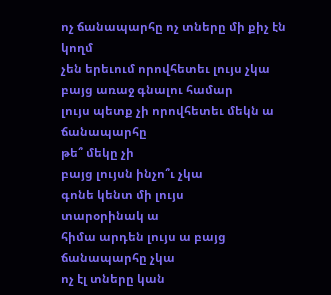ոչ ճանապարհը ոչ տները մի քիչ էն կողմ
չեն երեւում որովհետեւ լույս չկա
բայց առաջ գնալու համար
լույս պետք չի որովհետեւ մեկն ա ճանապարհը
թե՞ մեկը չի
բայց լույսն ինչո՞ւ չկա
գոնե կենտ մի լույս
տարօրինակ ա
հիմա արդեն լույս ա բայց ճանապարհը չկա
ոչ էլ տները կան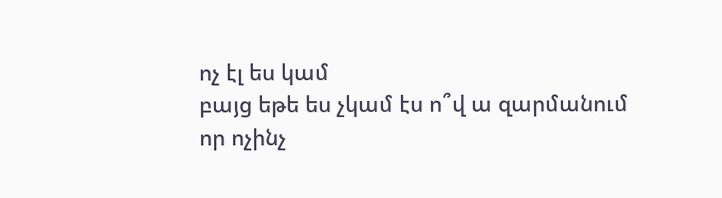ոչ էլ ես կամ
բայց եթե ես չկամ էս ո՞վ ա զարմանում
որ ոչինչ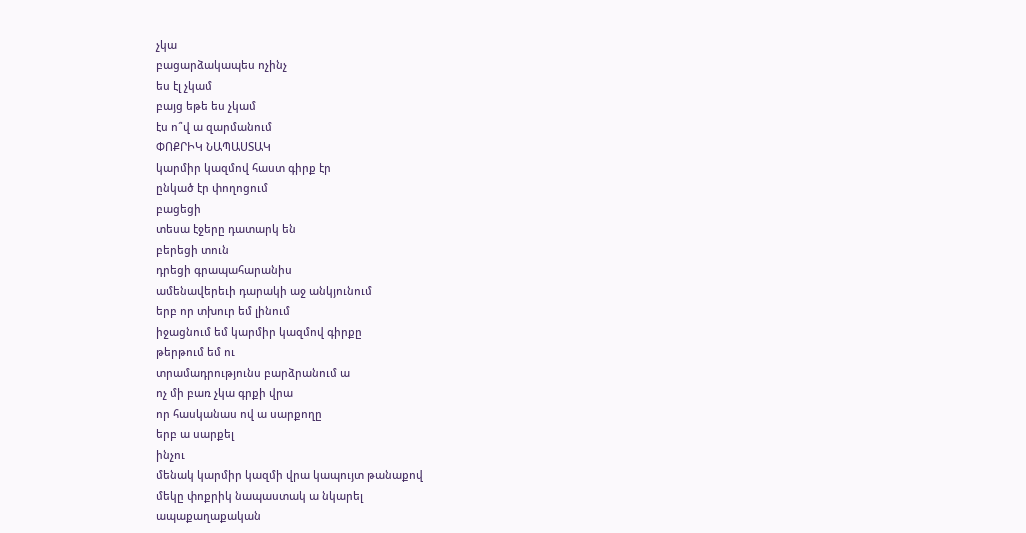չկա
բացարձակապես ոչինչ
ես էլ չկամ
բայց եթե ես չկամ
էս ո՞վ ա զարմանում
ՓՈՔՐԻԿ ՆԱՊԱՍՏԱԿ
կարմիր կազմով հաստ գիրք էր
ընկած էր փողոցում
բացեցի
տեսա էջերը դատարկ են
բերեցի տուն
դրեցի գրապահարանիս
ամենավերեւի դարակի աջ անկյունում
երբ որ տխուր եմ լինում
իջացնում եմ կարմիր կազմով գիրքը
թերթում եմ ու
տրամադրությունս բարձրանում ա
ոչ մի բառ չկա գրքի վրա
որ հասկանաս ով ա սարքողը
երբ ա սարքել
ինչու
մենակ կարմիր կազմի վրա կապույտ թանաքով
մեկը փոքրիկ նապաստակ ա նկարել
ապաքաղաքական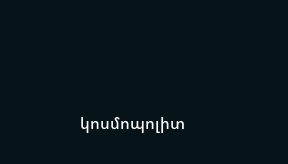կոսմոպոլիտ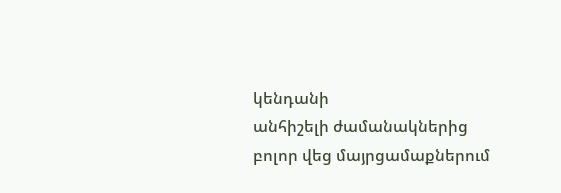կենդանի
անհիշելի ժամանակներից
բոլոր վեց մայրցամաքներում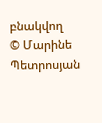բնակվող
© Մարինե Պետրոսյան